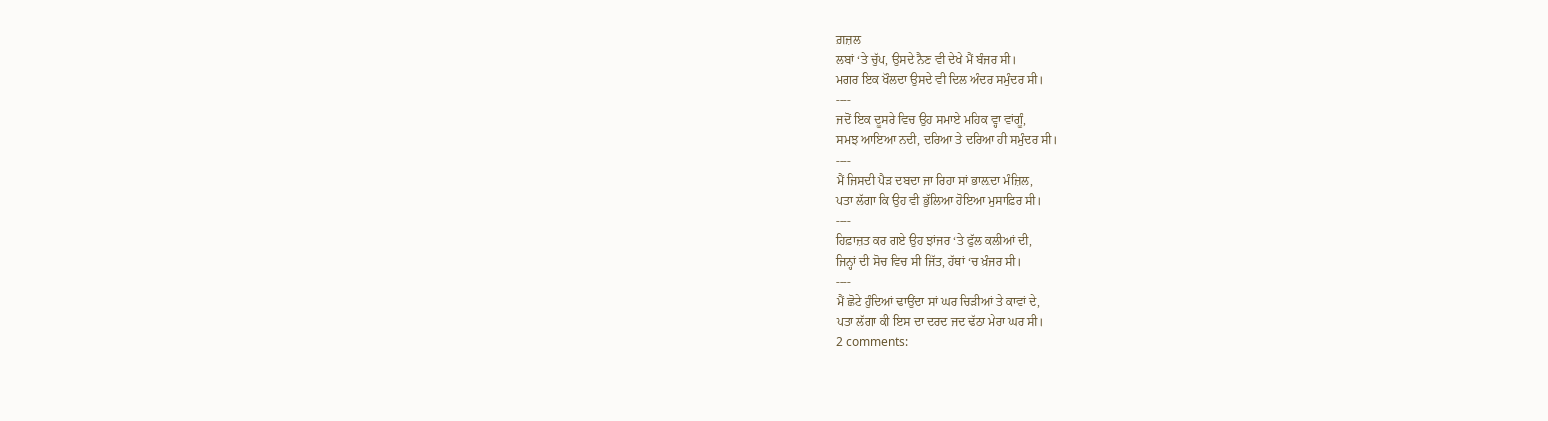ਗ਼ਜ਼ਲ
ਲਬਾਂ ‘ਤੇ ਚੁੱਪ, ਉਸਦੇ ਨੈਣ ਵੀ ਦੇਖੇ ਮੈਂ ਬੰਜਰ ਸੀ।
ਮਗਰ ਇਕ ਖੌਲਦਾ ਉਸਦੇ ਵੀ ਦਿਲ ਅੰਦਰ ਸਮੁੰਦਰ ਸੀ।
----
ਜਦੋਂ ਇਕ ਦੂਸਰੇ ਵਿਚ ਉਹ ਸਮਾਏ ਮਹਿਕ ਵ੍ਹਾ ਵਾਂਗੂੰ,
ਸਮਝ ਆਇਆ ਨਦੀ, ਦਰਿਆ ਤੇ ਦਰਿਆ ਹੀ ਸਮੁੰਦਰ ਸੀ।
----
ਮੈਂ ਜਿਸਦੀ ਪੈੜ ਦਬਦਾ ਜਾ ਰਿਹਾ ਸਾਂ ਭਾਲ਼ਦਾ ਮੰਜ਼ਿਲ,
ਪਤਾ ਲੱਗਾ ਕਿ ਉਹ ਵੀ ਭੁੱਲਿਆ ਹੋਇਆ ਮੁਸਾਫ਼ਿਰ ਸੀ।
----
ਹਿਫ਼ਾਜ਼ਤ ਕਰ ਗਏ ਉਹ ਝਾਂਜਰ ‘ਤੇ ਫੁੱਲ ਕਲੀਆਂ ਦੀ,
ਜਿਨ੍ਹਾਂ ਦੀ ਸੋਚ ਵਿਚ ਸੀ ਜਿੱਤ, ਹੱਥਾਂ ‘ਚ ਖ਼ੰਜਰ ਸੀ।
----
ਮੈਂ ਛੋਟੇ ਹੁੰਦਿਆਂ ਢਾਉਂਦਾ ਸਾਂ ਘਰ ਚਿੜੀਆਂ ਤੇ ਕਾਵਾਂ ਦੇ,
ਪਤਾ ਲੱਗਾ ਕੀ ਇਸ ਦਾ ਦਰਦ ਜਦ ਢੱਠਾ ਮੇਰਾ ਘਰ ਸੀ।
2 comments: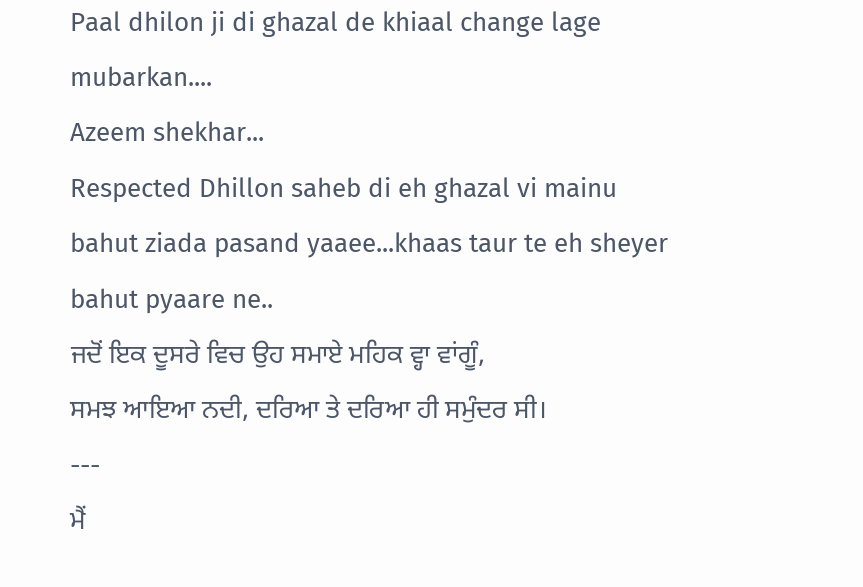Paal dhilon ji di ghazal de khiaal change lage mubarkan....
Azeem shekhar...
Respected Dhillon saheb di eh ghazal vi mainu bahut ziada pasand yaaee...khaas taur te eh sheyer bahut pyaare ne..
ਜਦੋਂ ਇਕ ਦੂਸਰੇ ਵਿਚ ਉਹ ਸਮਾਏ ਮਹਿਕ ਵ੍ਹਾ ਵਾਂਗੂੰ,
ਸਮਝ ਆਇਆ ਨਦੀ, ਦਰਿਆ ਤੇ ਦਰਿਆ ਹੀ ਸਮੁੰਦਰ ਸੀ।
---
ਮੈਂ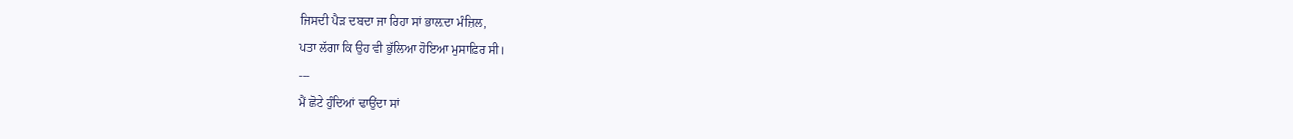ਜਿਸਦੀ ਪੈੜ ਦਬਦਾ ਜਾ ਰਿਹਾ ਸਾਂ ਭਾਲ਼ਦਾ ਮੰਜ਼ਿਲ,
ਪਤਾ ਲੱਗਾ ਕਿ ਉਹ ਵੀ ਭੁੱਲਿਆ ਹੋਇਆ ਮੁਸਾਫ਼ਿਰ ਸੀ।
---
ਮੈਂ ਛੋਟੇ ਹੁੰਦਿਆਂ ਢਾਉਂਦਾ ਸਾਂ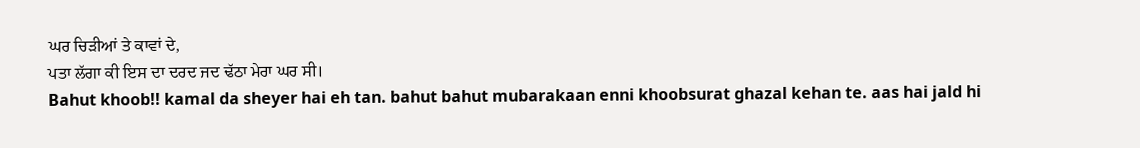ਘਰ ਚਿੜੀਆਂ ਤੇ ਕਾਵਾਂ ਦੇ,
ਪਤਾ ਲੱਗਾ ਕੀ ਇਸ ਦਾ ਦਰਦ ਜਦ ਢੱਠਾ ਮੇਰਾ ਘਰ ਸੀ।
Bahut khoob!! kamal da sheyer hai eh tan. bahut bahut mubarakaan enni khoobsurat ghazal kehan te. aas hai jald hi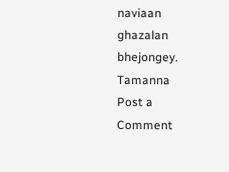naviaan ghazalan bhejongey.
Tamanna
Post a Comment